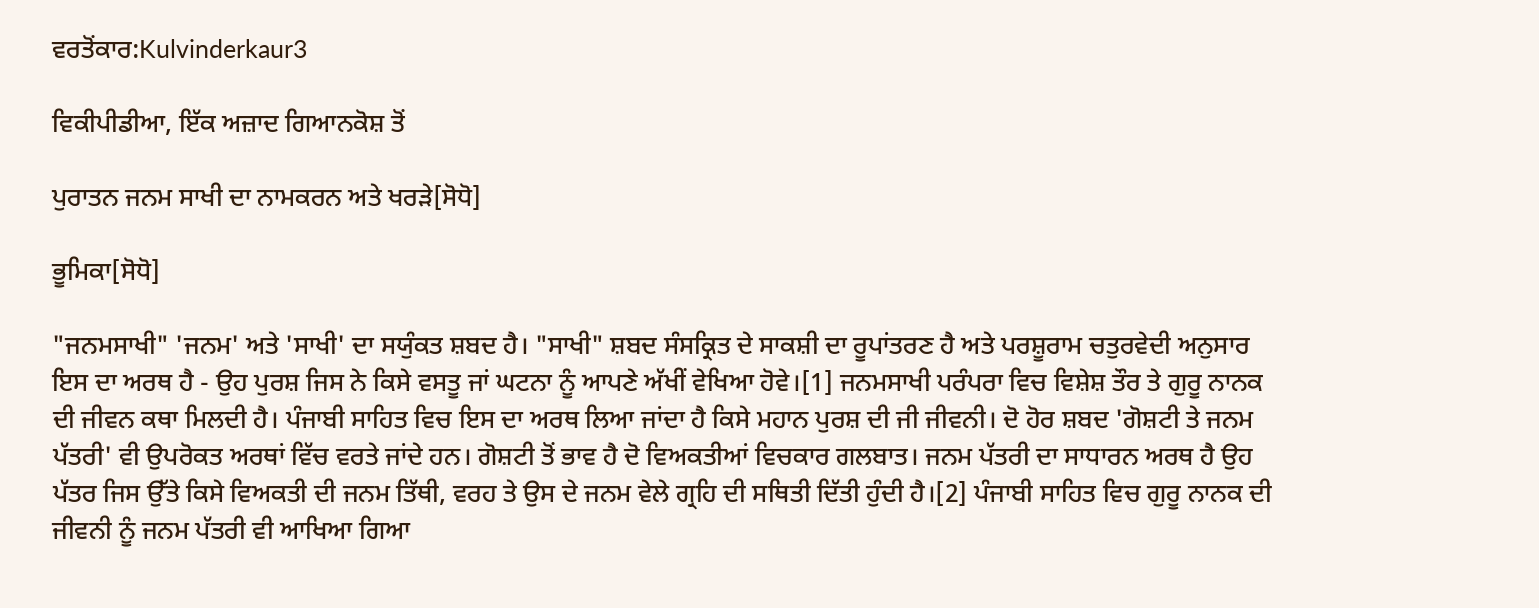ਵਰਤੋਂਕਾਰ:Kulvinderkaur3

ਵਿਕੀਪੀਡੀਆ, ਇੱਕ ਅਜ਼ਾਦ ਗਿਆਨਕੋਸ਼ ਤੋਂ

ਪੁਰਾਤਨ ਜਨਮ ਸਾਖੀ ਦਾ ਨਾਮਕਰਨ ਅਤੇ ਖਰੜੇ[ਸੋਧੋ]

ਭੂਮਿਕਾ[ਸੋਧੋ]

"ਜਨਮਸਾਖੀ" 'ਜਨਮ' ਅਤੇ 'ਸਾਖੀ' ਦਾ ਸਯੁੰਕਤ ਸ਼ਬਦ ਹੈ। "ਸਾਖੀ" ਸ਼ਬਦ ਸੰਸਕ੍ਰਿਤ ਦੇ ਸਾਕਸ਼ੀ ਦਾ ਰੂਪਾਂਤਰਣ ਹੈ ਅਤੇ ਪਰਸ਼ੂਰਾਮ ਚਤੁਰਵੇਦੀ ਅਨੁਸਾਰ ਇਸ ਦਾ ਅਰਥ ਹੈ - ਉਹ ਪੁਰਸ਼ ਜਿਸ ਨੇ ਕਿਸੇ ਵਸਤੂ ਜਾਂ ਘਟਨਾ ਨੂੰ ਆਪਣੇ ਅੱਖੀਂ ਵੇਖਿਆ ਹੋਵੇ।[1] ਜਨਮਸਾਖੀ ਪਰੰਪਰਾ ਵਿਚ ਵਿਸ਼ੇਸ਼ ਤੌਰ ਤੇ ਗੁਰੂ ਨਾਨਕ ਦੀ ਜੀਵਨ ਕਥਾ ਮਿਲਦੀ ਹੈ। ਪੰਜਾਬੀ ਸਾਹਿਤ ਵਿਚ ਇਸ ਦਾ ਅਰਥ ਲਿਆ ਜਾਂਦਾ ਹੈ ਕਿਸੇ ਮਹਾਨ ਪੁਰਸ਼ ਦੀ ਜੀ ਜੀਵਨੀ। ਦੋ ਹੋਰ ਸ਼ਬਦ 'ਗੋਸ਼ਟੀ ਤੇ ਜਨਮ ਪੱਤਰੀ' ਵੀ ਉਪਰੋਕਤ ਅਰਥਾਂ ਵਿੱਚ ਵਰਤੇ ਜਾਂਦੇ ਹਨ। ਗੋਸ਼ਟੀ ਤੋਂ ਭਾਵ ਹੈ ਦੋ ਵਿਅਕਤੀਆਂ ਵਿਚਕਾਰ ਗਲਬਾਤ। ਜਨਮ ਪੱਤਰੀ ਦਾ ਸਾਧਾਰਨ ਅਰਥ ਹੈ ਉਹ ਪੱਤਰ ਜਿਸ ਉੱਤੇ ਕਿਸੇ ਵਿਅਕਤੀ ਦੀ ਜਨਮ ਤਿੱਥੀ, ਵਰਹ ਤੇ ਉਸ ਦੇ ਜਨਮ ਵੇਲੇ ਗ੍ਰਹਿ ਦੀ ਸਥਿਤੀ ਦਿੱਤੀ ਹੁੰਦੀ ਹੈ।[2] ਪੰਜਾਬੀ ਸਾਹਿਤ ਵਿਚ ਗੁਰੂ ਨਾਨਕ ਦੀ ਜੀਵਨੀ ਨੂੰ ਜਨਮ ਪੱਤਰੀ ਵੀ ਆਖਿਆ ਗਿਆ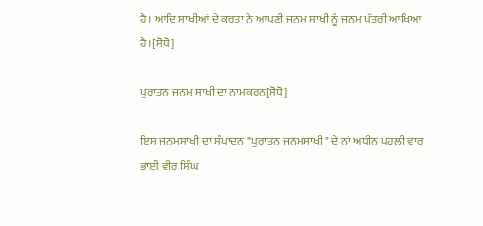ਹੈ। ਆਦਿ ਸਾਖੀਆਂ ਦੇ ਕਰਤਾ ਨੇ ਆਪਣੀ ਜਨਮ ਸਾਖੀ ਨੂੰ ਜਨਮ ਪੱਤਰੀ ਆਖਿਆ ਹੈ।[ਸੋਧੋ]

ਪੁਰਾਤਨ ਜਨਮ ਸਾਖੀ ਦਾ ਨਾਮਕਰਨ[ਸੋਧੋ]

ਇਸ ਜਨਮਸਾਖੀ ਦਾ ਸੰਪਾਦਨ "ਪੁਰਾਤਨ ਜਨਮਸਾਖੀ" ਦੇ ਨਾਂ ਅਧੀਨ ਪਹਲੀ ਵਾਰ ਭਾਈ ਵੀਰ ਸਿੰਘ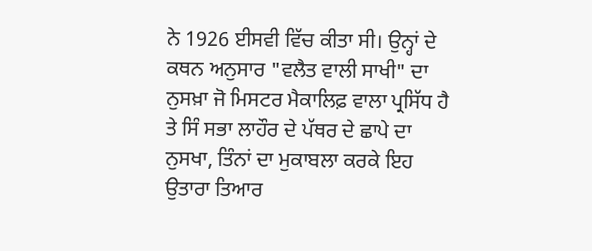ਨੇ 1926 ਈਸਵੀ ਵਿੱਚ ਕੀਤਾ ਸੀ। ਉਨ੍ਹਾਂ ਦੇ ਕਥਨ ਅਨੁਸਾਰ "ਵਲੈਤ ਵਾਲੀ ਸਾਖੀ" ਦਾ ਨੁਸਖ਼ਾ ਜੋ ਮਿਸਟਰ ਮੈਕਾਲਿਫ਼ ਵਾਲਾ ਪ੍ਰਸਿੱਧ ਹੈ ਤੇ ਸਿੰ ਸਭਾ ਲਾਹੌਰ ਦੇ ਪੱਥਰ ਦੇ ਛਾਪੇ ਦਾ ਨੁਸਖਾ, ਤਿੰਨਾਂ ਦਾ ਮੁਕਾਬਲਾ ਕਰਕੇ ਇਹ ਉਤਾਰਾ ਤਿਆਰ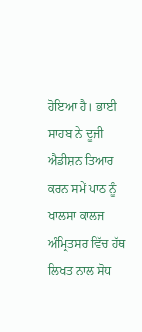ਹੋਇਆ ਹੈ। ਭਾਈ ਸਾਹਬ ਨੇ ਦੂਜੀ ਐਡੀਸ਼ਨ ਤਿਆਰ ਕਰਨ ਸਮੇਂ ਪਾਠ ਨੂੰ ਖਾਲਸਾ ਕਾਲਜ ਅੰਮ੍ਰਿਤਸਰ ਵਿੱਚ ਹੱਥ ਲਿਖਤ ਨਾਲ ਸੋਧ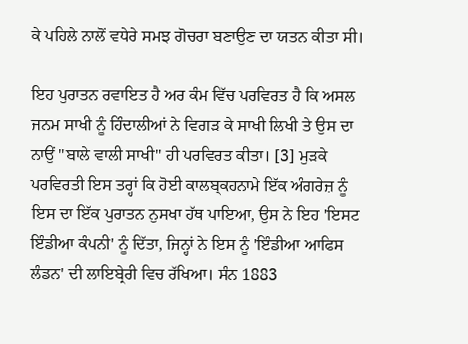ਕੇ ਪਹਿਲੇ ਨਾਲੋਂ ਵਧੇਰੇ ਸਮਝ ਗੋਚਰਾ ਬਣਾਉਣ ਦਾ ਯਤਨ ਕੀਤਾ ਸੀ।

ਇਹ ਪੁਰਾਤਨ ਰਵਾਇਤ ਹੈ ਅਰ ਕੰਮ ਵਿੱਚ ਪਰਵਿਰਤ ਹੈ ਕਿ ਅਸਲ ਜਨਮ ਸਾਖੀ ਨੂੰ ਹਿੰਦਾਲੀਆਂ ਨੇ ਵਿਗੜ ਕੇ ਸਾਖੀ ਲਿਖੀ ਤੇ ਉਸ ਦਾ ਨਾਉਂ "ਬਾਲੇ ਵਾਲੀ ਸਾਖੀ" ਹੀ ਪਰਵਿਰਤ ਕੀਤਾ। [3] ਮੁੜਕੇ ਪਰਵਿਰਤੀ ਇਸ ਤਰ੍ਹਾਂ ਕਿ ਹੋਈ ਕਾਲਬ੍ਕਹਨਾਮੇ ਇੱਕ ਅੰਗਰੇਜ਼ ਨੂੰ ਇਸ ਦਾ ਇੱਕ ਪੁਰਾਤਨ ਨੁਸਖਾ ਹੱਥ ਪਾਇਆ, ਉਸ ਨੇ ਇਹ 'ਇਸਟ ਇੰਡੀਆ ਕੰਪਨੀ' ਨੂੰ ਦਿੱਤਾ, ਜਿਨ੍ਹਾਂ ਨੇ ਇਸ ਨੂੰ 'ਇੰਡੀਆ ਆਫਿਸ ਲੰਡਨ' ਦੀ ਲਾਇਬ੍ਰੇਰੀ ਵਿਚ ਰੱਖਿਆ। ਸੰਨ 1883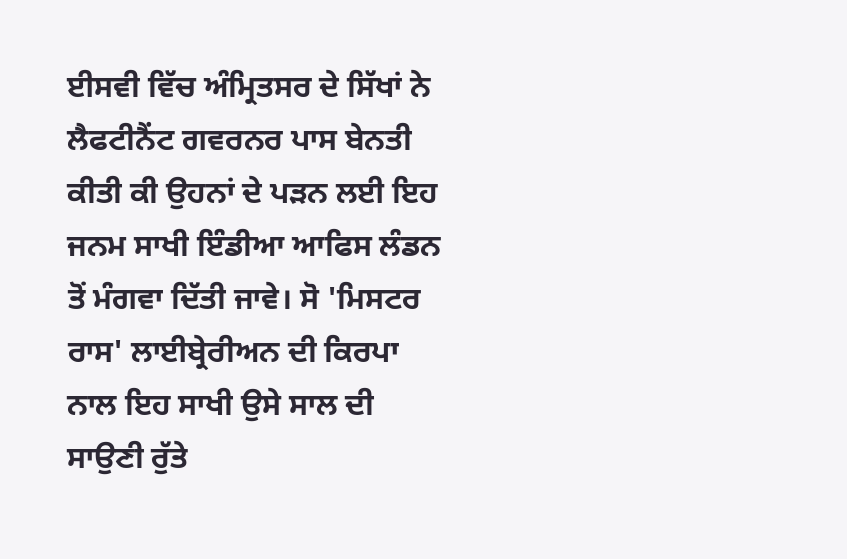ਈਸਵੀ ਵਿੱਚ ਅੰਮ੍ਰਿਤਸਰ ਦੇ ਸਿੱਖਾਂ ਨੇ ਲੈਫਟੀਨੈਂਟ ਗਵਰਨਰ ਪਾਸ ਬੇਨਤੀ ਕੀਤੀ ਕੀ ਉਹਨਾਂ ਦੇ ਪੜਨ ਲਈ ਇਹ ਜਨਮ ਸਾਖੀ ਇੰਡੀਆ ਆਫਿਸ ਲੰਡਨ ਤੋਂ ਮੰਗਵਾ ਦਿੱਤੀ ਜਾਵੇ। ਸੋ 'ਮਿਸਟਰ ਰਾਸ' ਲਾਈਬ੍ਰੇਰੀਅਨ ਦੀ ਕਿਰਪਾ ਨਾਲ ਇਹ ਸਾਖੀ ਉਸੇ ਸਾਲ ਦੀ ਸਾਉਣੀ ਰੁੱਤੇ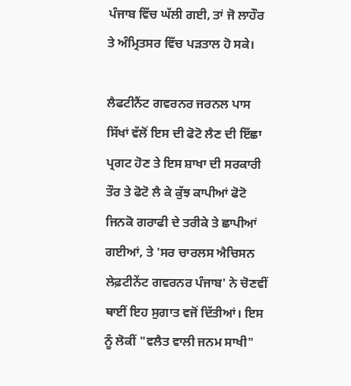ਪੰਜਾਬ ਵਿੱਚ ਘੱਲੀ ਗਈ, ਤਾਂ ਜੋ ਲਾਹੌਰ ਤੇ ਅੰਮ੍ਰਿਤਸਰ ਵਿੱਚ ਪੜਤਾਲ ਹੋ ਸਕੇ।

ਲੈਫਟੀਨੈਂਟ ਗਵਰਨਰ ਜਰਨਲ ਪਾਸ ਸਿੱਖਾਂ ਵੱਲੋਂ ਇਸ ਦੀ ਫੋਟੋ ਲੈਣ ਦੀ ਇੱਛਾ ਪ੍ਰਗਟ ਹੋਣ ਤੇ ਇਸ ਸ਼ਾਖਾ ਦੀ ਸਰਕਾਰੀ ਤੌਰ ਤੇ ਫੋਟੋ ਲੈ ਕੇ ਕੁੱਝ ਕਾਪੀਆਂ ਫੋਟੋ ਜਿਨਕੋ ਗਰਾਫੀ ਦੇ ਤਰੀਕੇ ਤੇ ਛਾਪੀਆਂ ਗਈਆਂ, ਤੇ 'ਸਰ ਚਾਰਲਸ ਐਚਿਸਨ ਲੇਫ਼ਟੀਨੇਂਟ ਗਵਰਨਰ ਪੰਜਾਬ' ਨੇ ਚੋਣਵੀਂ ਥਾਈਂ ਇਹ ਸੁਗਾਤ ਵਜੋਂ ਦਿੱਤੀਆਂ। ਇਸ ਨੂੰ ਲੋਕੀਂ "ਵਲੈਤ ਵਾਲੀ ਜਨਮ ਸਾਖੀ"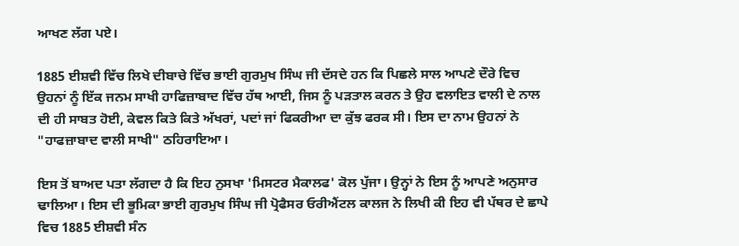ਆਖਣ ਲੱਗ ਪਏ।

1885 ਈਸ਼ਵੀ ਵਿੱਚ ਲਿਖੇ ਦੀਬਾਚੇ ਵਿੱਚ ਭਾਈ ਗੁਰਮੁਖ ਸਿੰਘ ਜੀ ਦੱਸਦੇ ਹਨ ਕਿ ਪਿਛਲੇ ਸਾਲ ਆਪਣੇ ਦੌਰੇ ਵਿਚ ਉਹਨਾਂ ਨੂੰ ਇੱਕ ਜਨਮ ਸਾਖੀ ਹਾਫਿਜ਼ਾਬਾਦ ਵਿੱਚ ਹੱਥ ਆਈ, ਜਿਸ ਨੂੰ ਪੜਤਾਲ ਕਰਨ ਤੇ ਉਹ ਵਲਾਇਤ ਵਾਲੀ ਦੇ ਨਾਲ ਦੀ ਹੀ ਸਾਬਤ ਹੋਈ, ਕੇਵਲ ਕਿਤੇ ਕਿਤੇ ਅੱਖਰਾਂ, ਪਦਾਂ ਜਾਂ ਫਿਕਰੀਆ ਦਾ ਕੁੱਝ ਫਰਕ ਸੀ। ਇਸ ਦਾ ਨਾਮ ਉਹਨਾਂ ਨੇ "ਹਾਫਜ਼ਾਬਾਦ ਵਾਲੀ ਸਾਖੀ" ਠਹਿਰਾਇਆ।

ਇਸ ਤੋਂ ਬਾਅਦ ਪਤਾ ਲੱਗਦਾ ਹੈ ਕਿ ਇਹ ਨੁਸਖਾ 'ਮਿਸਟਰ ਮੈਕਾਲਫ' ਕੋਲ ਪੁੱਜਾ। ਉਨ੍ਹਾਂ ਨੇ ਇਸ ਨੂੰ ਆਪਣੇ ਅਨੁਸਾਰ ਢਾਲਿਆ। ਇਸ ਦੀ ਭੂਮਿਕਾ ਭਾਈ ਗੁਰਮੁਖ ਸਿੰਘ ਜੀ ਪ੍ਰੋਫੈਸਰ ਓਰੀਐਂਟਲ ਕਾਲਜ ਨੇ ਲਿਖੀ ਕੀ ਇਹ ਵੀ ਪੱਥਰ ਦੇ ਛਾਪੇ ਵਿਚ 1885 ਈਸ਼ਵੀ ਸੰਨ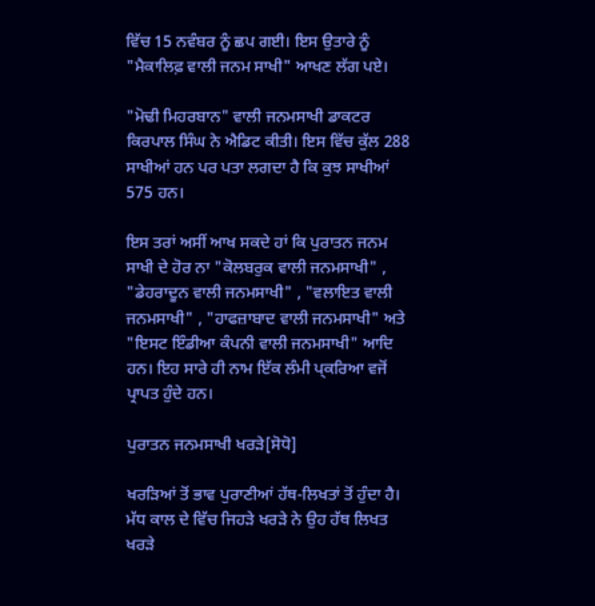ਵਿੱਚ 15 ਨਵੰਬਰ ਨੂੰ ਛਪ ਗਈ। ਇਸ ਉਤਾਰੇ ਨੂੰ "ਮੈਕਾਲਿਫ਼ ਵਾਲੀ ਜਨਮ ਸਾਖੀ" ਆਖਣ ਲੱਗ ਪਏ।

"ਮੋਢੀ ਮਿਹਰਬਾਨ" ਵਾਲੀ ਜਨਮਸਾਖੀ ਡਾਕਟਰ ਕਿਰਪਾਲ ਸਿੰਘ ਨੇ ਐਡਿਟ ਕੀਤੀ। ਇਸ ਵਿੱਚ ਕੁੱਲ 288 ਸਾਖੀਆਂ ਹਨ ਪਰ ਪਤਾ ਲਗਦਾ ਹੈ ਕਿ ਕੁਝ ਸਾਖੀਆਂ 575 ਹਨ।

ਇਸ ਤਰਾਂ ਅਸੀਂ ਆਖ ਸਕਦੇ ਹਾਂ ਕਿ ਪੁਰਾਤਨ ਜਨਮ ਸਾਖੀ ਦੇ ਹੋਰ ਨਾ "ਕੋਲਬਰੁਕ ਵਾਲੀ ਜਨਮਸਾਖੀ" , "ਡੇਹਰਾਦੂਨ ਵਾਲੀ ਜਨਮਸਾਖੀ" , "ਵਲਾਇਤ ਵਾਲੀ ਜਨਮਸਾਖੀ" , "ਹਾਫਜ਼ਾਬਾਦ ਵਾਲੀ ਜਨਮਸਾਖੀ" ਅਤੇ "ਇਸਟ ਇੰਡੀਆ ਕੰਪਨੀ ਵਾਲੀ ਜਨਮਸਾਖੀ" ਆਦਿ ਹਨ। ਇਹ ਸਾਰੇ ਹੀ ਨਾਮ ਇੱਕ ਲੰਮੀ ਪ੍ਕਰਿਆ ਵਜੋਂ ਪ੍ਰਾਪਤ ਹੁੰਦੇ ਹਨ।

ਪੁਰਾਤਨ ਜਨਮਸਾਖੀ ਖਰੜੇ[ਸੋਧੋ]

ਖਰੜਿਆਂ ਤੋਂ ਭਾਵ ਪੁਰਾਣੀਆਂ ਹੱਥ-ਲਿਖਤਾਂ ਤੋਂ ਹੁੰਦਾ ਹੈ। ਮੱਧ ਕਾਲ ਦੇ ਵਿੱਚ ਜਿਹੜੇ ਖਰੜੇ ਨੇ ਉਹ ਹੱਥ ਲਿਖਤ ਖਰੜੇ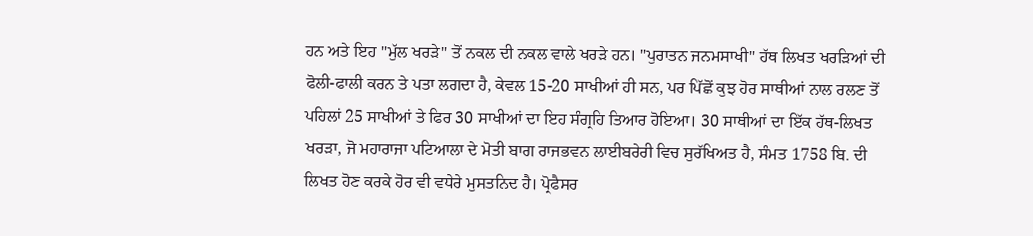ਹਨ ਅਤੇ ਇਹ "ਮੁੱਲ ਖਰੜੇ" ਤੋਂ ਨਕਲ ਦੀ ਨਕਲ ਵਾਲੇ ਖਰੜੇ ਹਨ। "ਪੁਰਾਤਨ ਜਨਮਸਾਖੀ" ਹੱਥ ਲਿਖਤ ਖਰੜਿਆਂ ਦੀ ਫੋਲੀ-ਫਾਲੀ ਕਰਨ ਤੇ ਪਤਾ ਲਗਦਾ ਹੈ, ਕੇਵਲ 15-20 ਸਾਖੀਆਂ ਹੀ ਸਨ, ਪਰ ਪਿੱਛੋਂ ਕੁਝ ਹੋਰ ਸਾਥੀਆਂ ਨਾਲ ਰਲਣ ਤੋਂ ਪਹਿਲਾਂ 25 ਸਾਖੀਆਂ ਤੇ ਫਿਰ 30 ਸਾਖੀਆਂ ਦਾ ਇਹ ਸੰਗ੍ਰਹਿ ਤਿਆਰ ਹੋਇਆ। 30 ਸਾਥੀਆਂ ਦਾ ਇੱਕ ਹੱਥ-ਲਿਖਤ ਖਰੜਾ, ਜੋ ਮਹਾਰਾਜਾ ਪਟਿਆਲਾ ਦੇ ਮੋਤੀ ਬਾਗ ਰਾਜਭਵਨ ਲਾਈਬਰੇਰੀ ਵਿਚ ਸੁਰੱਖਿਅਤ ਹੈ, ਸੰਮਤ 1758 ਬਿ. ਦੀ ਲਿਖਤ ਹੋਣ ਕਰਕੇ ਹੋਰ ਵੀ ਵਧੇਰੇ ਮੁਸਤਨਿਦ ਹੈ। ਪ੍ਰੋਫੈਸਰ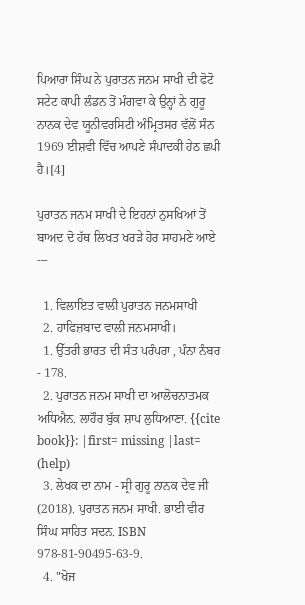ਪਿਆਰਾ ਸਿੰਘ ਨੇ ਪੁਰਾਤਨ ਜਨਮ ਸਾਖੀ ਦੀ ਫੋਟੋ ਸਟੇਟ ਕਾਪੀ ਲੰਡਨ ਤੋਂ ਮੰਗਵਾ ਕੇ ਉਨ੍ਹਾਂ ਨੇ ਗੁਰੂ ਨਾਨਕ ਦੇਵ ਯੂਨੀਵਰਸਿਟੀ ਅੰਮ੍ਰਿਤਸਰ ਵੱਲੋਂ ਸੰਨ 1969 ਈਸ਼ਵੀ ਵਿੱਚ ਆਪਣੇ ਸੰਪਾਦਕੀ ਹੇਠ ਛਪੀ ਹੈ।[4]

ਪੁਰਾਤਨ ਜਨਮ ਸਾਖੀ ਦੇ ਇਹਨਾਂ ਨੁਸਖਿਆਂ ਤੋਂ ਬਾਅਦ ਦੋ ਹੱਥ ਲਿਖਤ ਖਰੜੇ ਹੋਰ ਸਾਹਮਣੇ ਆਏ ---

  1. ਵਿਲਾਇਤ ਵਾਲੀ ਪੁਰਾਤਨ ਜਨਮਸਾਖੀ
  2. ਹਾਫਿਜ਼ਬਾਦ ਵਾਲੀ ਜਨਮਸਾਖੀ।
  1. ਉੱਤਰੀ ਭਾਰਤ ਦੀ ਸੰਤ ਪਰੰਪਰਾ , ਪੰਨਾ ਨੰਬਰ - 178.
  2. ਪੁਰਾਤਨ ਜਨਮ ਸਾਖੀ ਦਾ ਆਲੋਚਨਾਤਮਕ ਅਧਿਐਨ. ਲਾਹੌਰ ਬੁੱਕ ਸ਼ਾਪ ਲੁਧਿਆਣਾ. {{cite book}}: |first= missing |last= (help)
  3. ਲੇਖਕ ਦਾ ਨਾਮ - ਸ੍ਰੀ ਗੁਰੂ ਨਾਨਕ ਦੇਵ ਜੀ (2018). ਪੁਰਾਤਨ ਜਨਮ ਸਾਖੀ. ਭਾਈ ਵੀਰ ਸਿੰਘ ਸਾਹਿਤ ਸਦਨ. ISBN 978-81-90495-63-9.
  4. "ਖੋਜ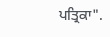ਪਤ੍ਰਿਕਾ".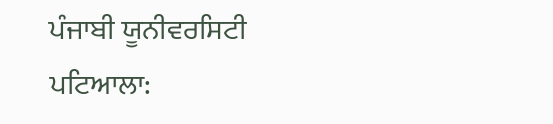ਪੰਜਾਬੀ ਯੂਨੀਵਰਸਿਟੀ ਪਟਿਆਲਾ: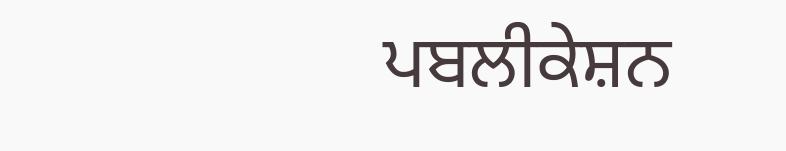ਪਬਲੀਕੇਸ਼ਨ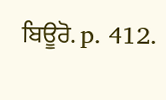ਬਿਊਰੋ. p. 412.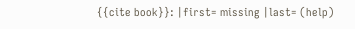{{cite book}}: |first= missing |last= (help)